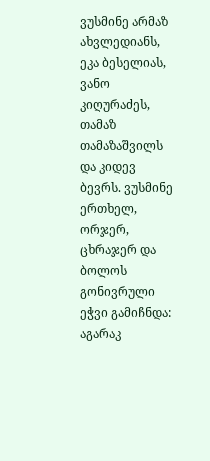ვუსმინე არმაზ ახვლედიანს, ეკა ბესელიას, ვანო კიღურაძეს, თამაზ თამაზაშვილს და კიდევ ბევრს. ვუსმინე ერთხელ, ორჯერ, ცხრაჯერ და ბოლოს გონივრული ეჭვი გამიჩნდა: აგარაკ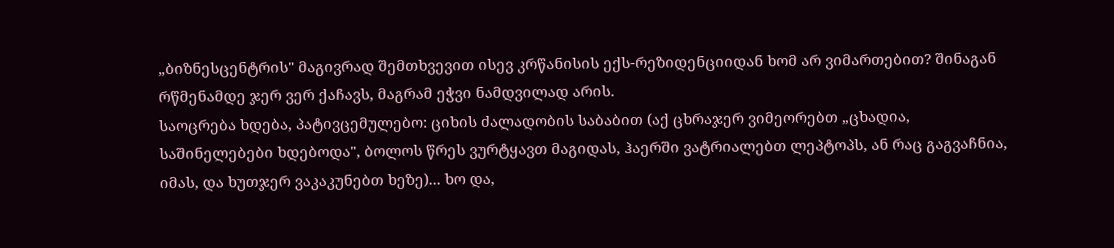„ბიზნესცენტრის" მაგივრად შემთხვევით ისევ კრწანისის ექს-რეზიდენციიდან ხომ არ ვიმართებით? შინაგან რწმენამდე ჯერ ვერ ქაჩავს, მაგრამ ეჭვი ნამდვილად არის.
საოცრება ხდება, პატივცემულებო: ციხის ძალადობის საბაბით (აქ ცხრაჯერ ვიმეორებთ „ცხადია, საშინელებები ხდებოდა", ბოლოს წრეს ვურტყავთ მაგიდას, ჰაერში ვატრიალებთ ლეპტოპს, ან რაც გაგვაჩნია, იმას, და ხუთჯერ ვაკაკუნებთ ხეზე)... ხო და,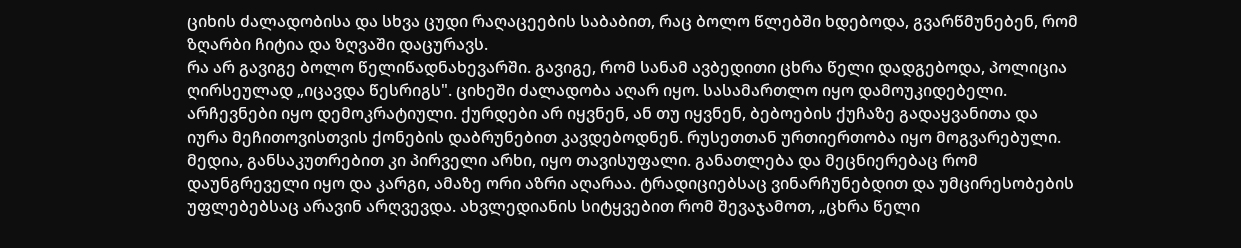ციხის ძალადობისა და სხვა ცუდი რაღაცეების საბაბით, რაც ბოლო წლებში ხდებოდა, გვარწმუნებენ, რომ ზღარბი ჩიტია და ზღვაში დაცურავს.
რა არ გავიგე ბოლო წელიწადნახევარში. გავიგე, რომ სანამ ავბედითი ცხრა წელი დადგებოდა, პოლიცია ღირსეულად „იცავდა წესრიგს". ციხეში ძალადობა აღარ იყო. სასამართლო იყო დამოუკიდებელი. არჩევნები იყო დემოკრატიული. ქურდები არ იყვნენ, ან თუ იყვნენ, ბებოების ქუჩაზე გადაყვანითა და იურა მეჩითოვისთვის ქონების დაბრუნებით კავდებოდნენ. რუსეთთან ურთიერთობა იყო მოგვარებული. მედია, განსაკუთრებით კი პირველი არხი, იყო თავისუფალი. განათლება და მეცნიერებაც რომ დაუნგრეველი იყო და კარგი, ამაზე ორი აზრი აღარაა. ტრადიციებსაც ვინარჩუნებდით და უმცირესობების უფლებებსაც არავინ არღვევდა. ახვლედიანის სიტყვებით რომ შევაჯამოთ, „ცხრა წელი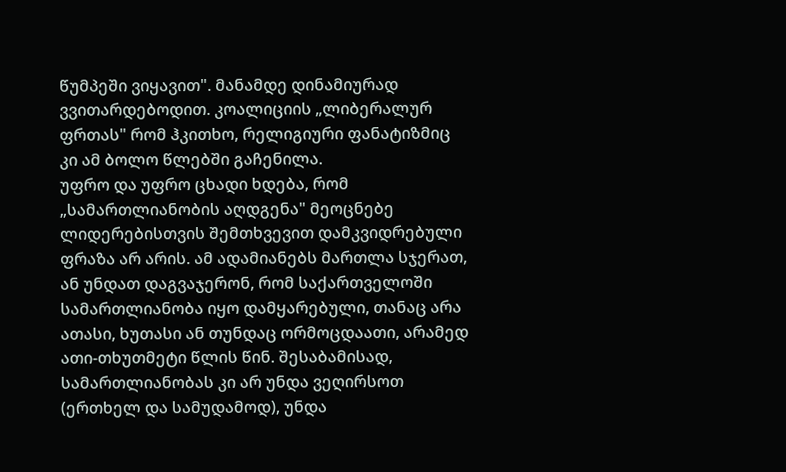წუმპეში ვიყავით". მანამდე დინამიურად ვვითარდებოდით. კოალიციის „ლიბერალურ ფრთას" რომ ჰკითხო, რელიგიური ფანატიზმიც კი ამ ბოლო წლებში გაჩენილა.
უფრო და უფრო ცხადი ხდება, რომ „სამართლიანობის აღდგენა" მეოცნებე ლიდერებისთვის შემთხვევით დამკვიდრებული ფრაზა არ არის. ამ ადამიანებს მართლა სჯერათ, ან უნდათ დაგვაჯერონ, რომ საქართველოში სამართლიანობა იყო დამყარებული, თანაც არა ათასი, ხუთასი ან თუნდაც ორმოცდაათი, არამედ ათი-თხუთმეტი წლის წინ. შესაბამისად, სამართლიანობას კი არ უნდა ვეღირსოთ (ერთხელ და სამუდამოდ), უნდა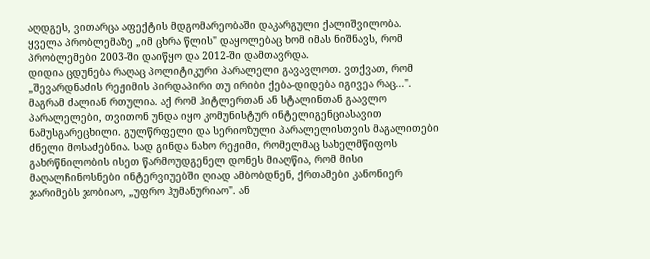აღდგეს, ვითარცა აფექტის მდგომარეობაში დაკარგული ქალიშვილობა. ყველა პრობლემაზე „იმ ცხრა წლის" დაყოლებაც ხომ იმას ნიშნავს, რომ პრობლემები 2003-ში დაიწყო და 2012-ში დამთავრდა.
დიდია ცდუნება რაღაც პოლიტიკური პარალელი გავავლოთ. ვთქვათ, რომ „შევარდნაძის რეჟიმის პირდაპირი თუ ირიბი ქება-დიდება იგივეა რაც...". მაგრამ ძალიან რთულია. აქ რომ ჰიტლერთან ან სტალინთან გაავლო პარალელები, თვითონ უნდა იყო კომუნისტურ ინტელიგენციასავით ნამუსგარეცხილი. გულწრფელი და სერიოზული პარალელისთვის მაგალითები ძნელი მოსაძებნია. სად გინდა ნახო რეჟიმი, რომელმაც სახელმწიფოს გახრწნილობის ისეთ წარმოუდგენელ დონეს მიაღწია, რომ მისი მაღალჩინოსნები ინტერვიუებში ღიად ამბობდნენ, ქრთამები კანონიერ ჯარიმებს ჯობიაო, „უფრო ჰუმანურიაო". ან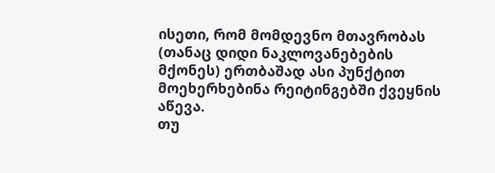ისეთი, რომ მომდევნო მთავრობას (თანაც დიდი ნაკლოვანებების მქონეს) ერთბაშად ასი პუნქტით მოეხერხებინა რეიტინგებში ქვეყნის აწევა.
თუ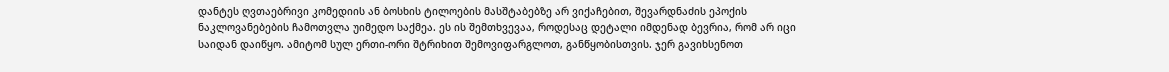დანტეს ღვთაებრივი კომედიის ან ბოსხის ტილოების მასშტაბებზე არ ვიქაჩებით, შევარდნაძის ეპოქის ნაკლოვანებების ჩამოთვლა უიმედო საქმეა. ეს ის შემთხვევაა, როდესაც დეტალი იმდენად ბევრია, რომ არ იცი საიდან დაიწყო. ამიტომ სულ ერთი-ორი შტრიხით შემოვიფარგლოთ, განწყობისთვის. ჯერ გავიხსენოთ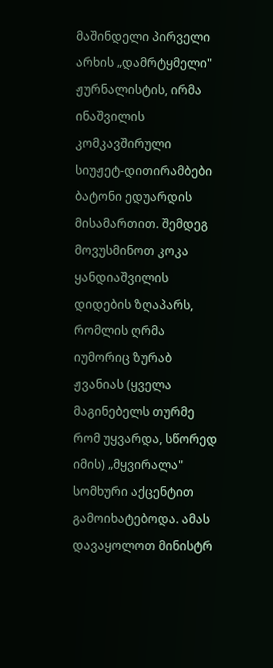მაშინდელი პირველი არხის „დამრტყმელი" ჟურნალისტის, ირმა ინაშვილის კომკავშირული სიუჟეტ-დითირამბები ბატონი ედუარდის მისამართით. შემდეგ მოვუსმინოთ კოკა ყანდიაშვილის დიდების ზღაპარს, რომლის ღრმა იუმორიც ზურაბ ჟვანიას (ყველა მაგინებელს თურმე რომ უყვარდა, სწორედ იმის) „მყვირალა" სომხური აქცენტით გამოიხატებოდა. ამას დავაყოლოთ მინისტრ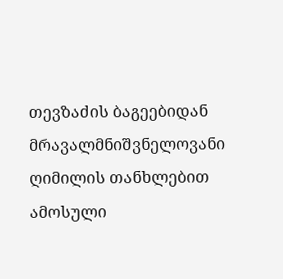თევზაძის ბაგეებიდან მრავალმნიშვნელოვანი ღიმილის თანხლებით ამოსული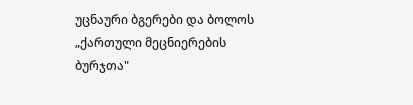უცნაური ბგერები და ბოლოს „ქართული მეცნიერების ბურჯთა"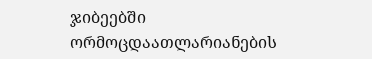ჯიბეებში ორმოცდაათლარიანების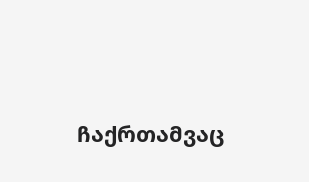ჩაქრთამვაც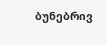ბუნებრივ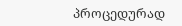პროცედურად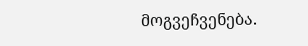მოგვეჩვენება.